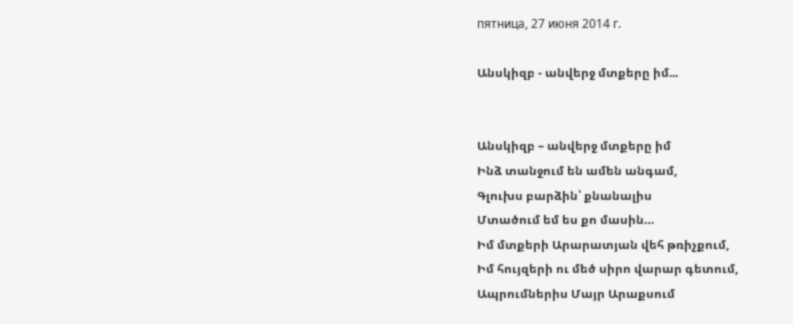пятница, 27 июня 2014 г.

Անսկիզբ - անվերջ մտքերը իմ...


Անսկիզբ – անվերջ մտքերը իմ
Ինձ տանջում են ամեն անգամ,
Գլուխս բարձին՝ քնանալիս
Մտածում եմ ես քո մասին…
Իմ մտքերի Արարատյան վեհ թռիչքում,
Իմ հույզերի ու մեծ սիրո վարար գետում,
Ապրումներիս Մայր Արաքսում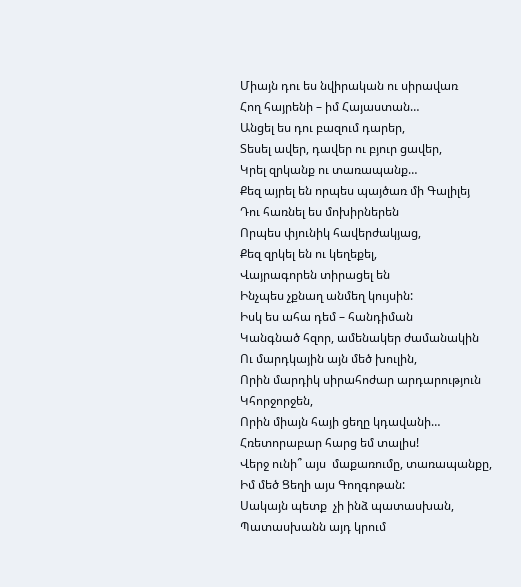Միայն դու ես նվիրական ու սիրավառ
Հող հայրենի – իմ Հայաստան…
Անցել ես դու բազում դարեր,
Տեսել ավեր, դավեր ու բյուր ցավեր,
Կրել զրկանք ու տառապանք…
Քեզ այրել են որպես պայծառ մի Գալիլեյ
Դու հառնել ես մոխիրներեն
Որպես փյունիկ հավերժակյաց,
Քեզ զրկել են ու կեղեքել,
Վայրագորեն տիրացել են
Ինչպես չքնաղ անմեղ կույսին:
Իսկ ես ահա դեմ – հանդիման
Կանգնած հզոր, ամենակեր ժամանակին
Ու մարդկային այն մեծ խուլին,
Որին մարդիկ սիրահոժար արդարություն
Կհորջորջեն,
Որին միայն հայի ցեղը կդավանի…
Հռետորաբար հարց եմ տալիս!
Վերջ ունի՞ այս  մաքառումը, տառապանքը,
Իմ մեծ Ցեղի այս Գողգոթան:
Սակայն պետք  չի ինձ պատասխան,
Պատասխանն այդ կրում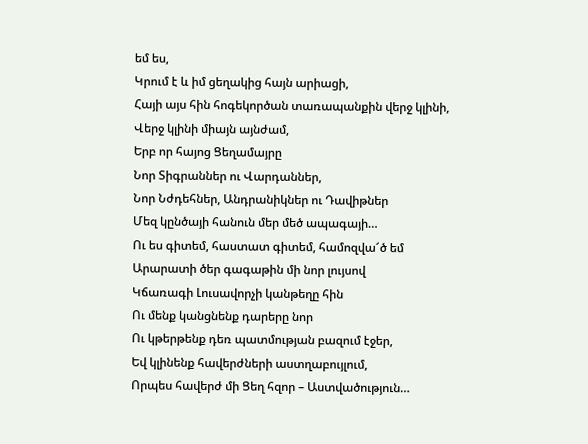եմ ես,
Կրում է և իմ ցեղակից հայն արիացի,
Հայի այս հին հոգեկործան տառապանքին վերջ կլինի,
Վերջ կլինի միայն այնժամ,
Երբ որ հայոց Ցեղամայրը
Նոր Տիգրաններ ու Վարդաններ,
Նոր Նժդեհներ, Անդրանիկներ ու Դավիթներ
Մեզ կընծայի հանուն մեր մեծ ապագայի…
Ու ես գիտեմ, հաստատ գիտեմ, համոզվա՜ծ եմ
Արարատի ծեր գագաթին մի նոր լույսով
Կճառագի Լուսավորչի կանթեղը հին
Ու մենք կանցնենք դարերը նոր
Ու կթերթենք դեռ պատմության բազում էջեր,
Եվ կլինենք հավերժների աստղաբույլում,
Որպես հավերժ մի Ցեղ հզոր – Աստվածություն…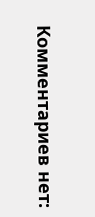Комментариев нет: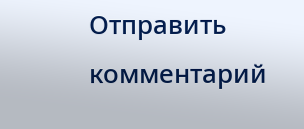Отправить комментарий